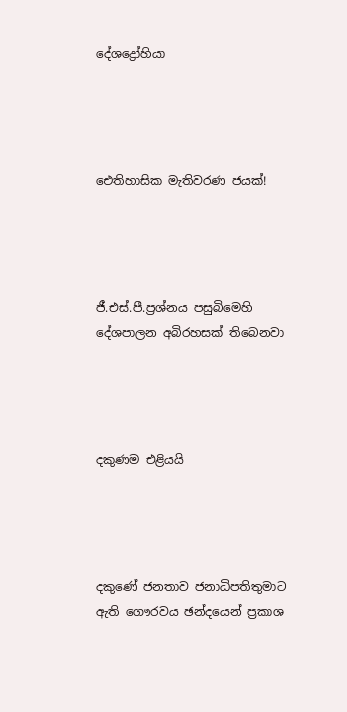දේශද්‍රෝහියා




ඓතිහාසික මැතිවරණ ජයක්!




ජී.එස්.පී.ප්‍රශ්නය පසුබිමෙහි දේශපාලන අබිරහසක් තිබෙනවා




දකුණම එළියයි




දකුණේ ජනතාව ජනාධිපතිතුමාට ඇති ගෞරවය ඡන්දයෙන් ප්‍රකාශ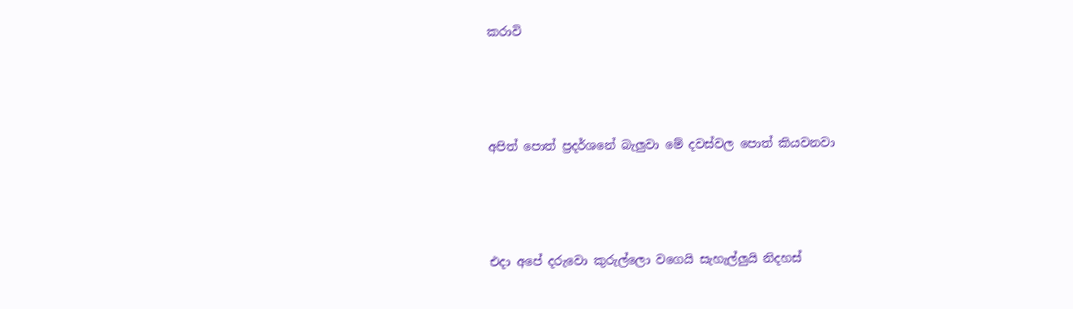කරාවි




අපිත් පොත් ප්‍රදර්ශනේ බැලුවා මේ දවස්වල පොත් කියවනවා




එදා අපේ දරුවො කුරුල්ලො වගෙයි සැහැල්ලුයි නිදහස්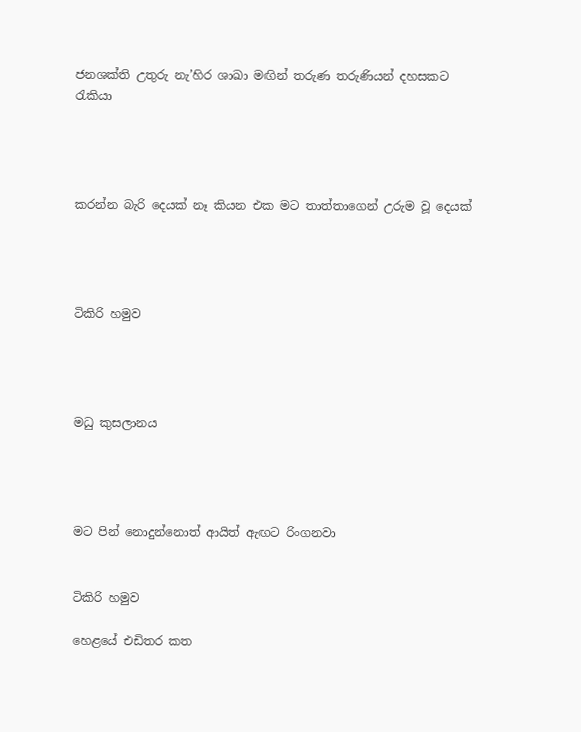ජනශක්ති උතුරු නැ’හිර ශාඛා මඟින් තරුණ තරුණියන් දහසකට රැකියා




කරන්න බැරි දෙයක් නෑ කියන එක මට තාත්තාගෙන් උරුම වූ දෙයක්




ටිකිරි හමුව




මධු කුසලානය




මට පින් නොදුන්නොත් ආයිත් ඇඟට රිංගනවා


ටිකිරි හමුව

හෙළයේ එඩිතර කත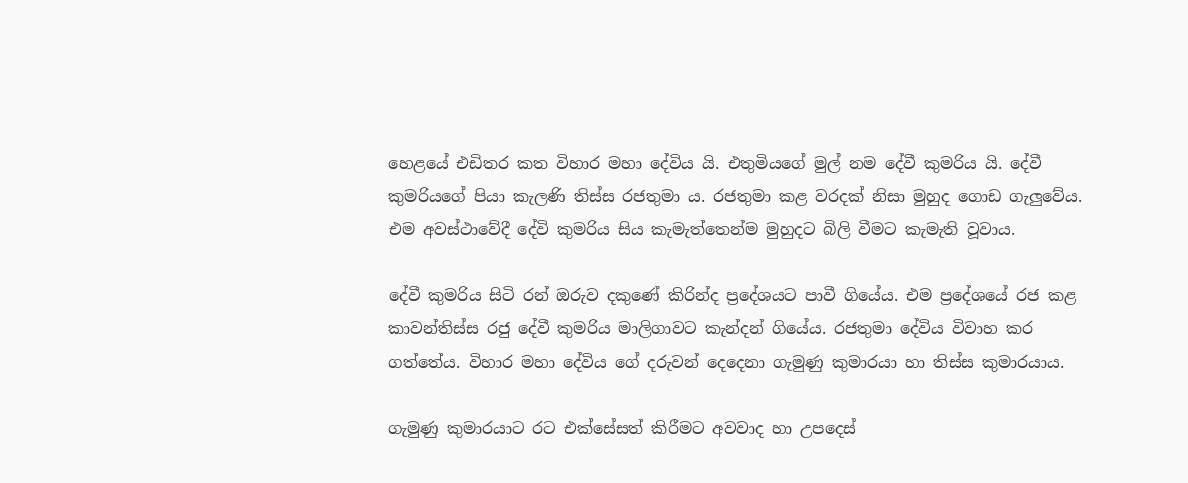හෙළයේ එඩිතර කත විහාර මහා දේවිය යි. එතුමියගේ මුල් නම දේවී කුමරිය යි. දේවී කුමරියගේ පියා කැලණි තිස්ස රජතුමා ය. රජතුමා කළ වරදක් නිසා මුහුද ගොඩ ගැලුවේය. එම අවස්ථාවේදී දේවි කුමරිය සිය කැමැත්තෙන්ම මුහුදට බිලි වීමට කැමැති වූවාය.

දේවී කුමරිය සිටි රන් ඔරුව දකුණේ කිරින්ද ප්‍රදේශයට පාවී ගියේය. එම ප්‍රදේශයේ රජ කළ කාවන්තිස්ස රජු දේවී කුමරිය මාලිගාවට කැන්දන් ගියේය. රජතුමා දේවිය විවාහ කර ගත්තේය. විහාර මහා දේවිය ගේ දරුවන් දෙදෙනා ගැමුණු කුමාරයා හා තිස්ස කුමාරයාය.

ගැමුණු කුමාරයාට රට එක්සේසත් කිරීමට අවවාද හා උපදෙස්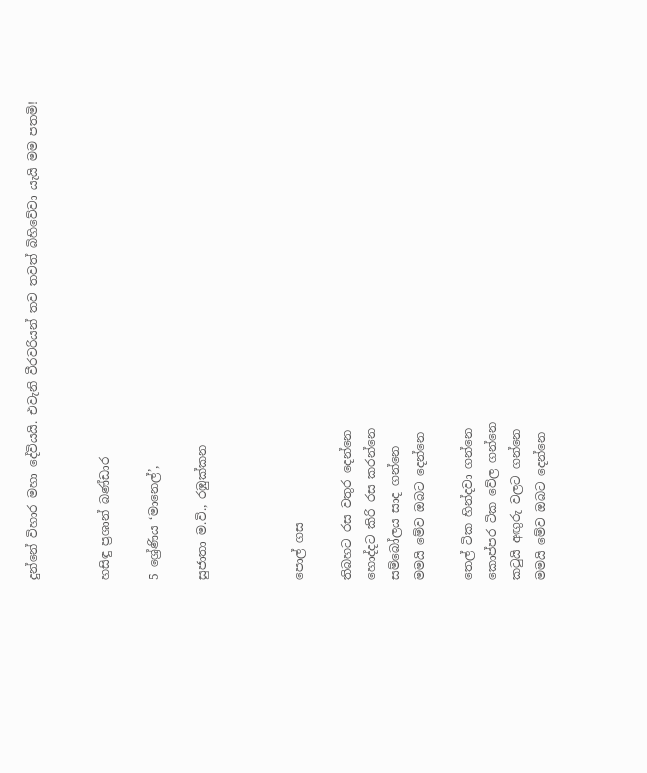දුන්නේ විහාර මහා දේවියයි. එවැනි වීරවරියන් තව තවත් බිහිවේවා යැයි මම පතමි!


හසිඳු ප්‍රශාන් බණ්ඩාර

5 ශ්‍රේණිය ‘මානෙල්’,

සුජාතා ම.වි., රඹුක්කන



පොල් ගස

තිබහට රස වතුර දෙන්නෙ
හොද්දට කිරි රස කරන්නෙ
සම්බෝලය සාද ගන්නෙ
මමයි මේව ඔබට දෙන්නෙ

තෙල් ටික හින්දවා ගන්නෙ
කොප්පර ටික වේල ගන්නෙ
කටුයි අඟුරු වලට ගන්නෙ
මමයි මේව ඔබට දෙන්නෙ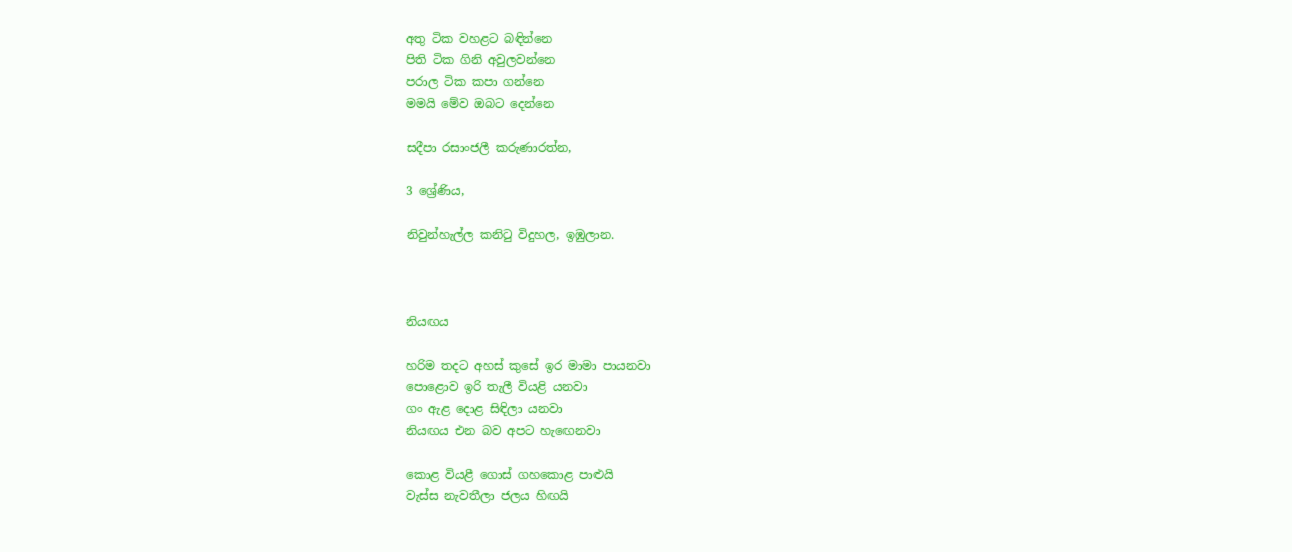අතු ටික වහළට බඳින්නෙ
පිති ටික ගිනි අවුලවන්නෙ
පරාල ටික කපා ගන්නෙ
මමයි මේව ඔබට දෙන්නෙ

සදීපා රසාංජලී කරුණාරත්න,

3 ශ්‍රේණිය,

නිවුන්හැල්ල කනිටු විදුහල, ඉඹුලාන.



නියඟය

හරිම තදට අහස් කුසේ ඉර මාමා පායනවා
පොළොව ඉරි තැලී වියළි යනවා
ගං ඇළ දොළ සිඳිලා යනවා
නියඟය එන බව අපට හැඟෙනවා

කොළ වියළී ගොස් ගහකොළ පාළුයි
වැස්ස නැවතීලා ජලය හිඟයි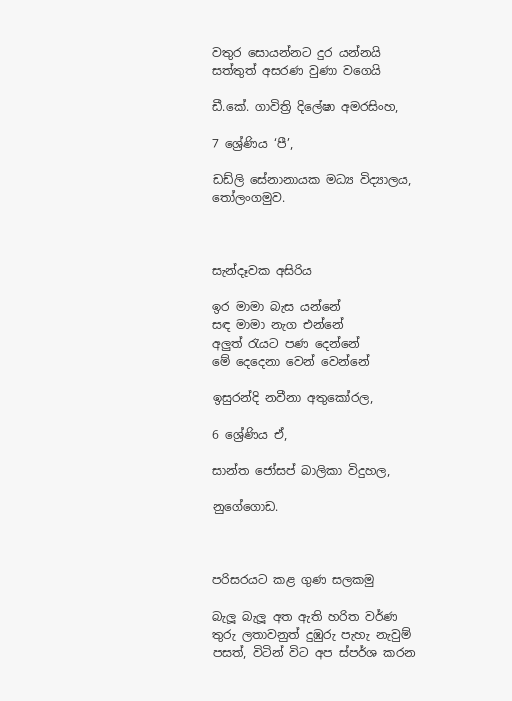වතුර සොයන්නට දුර යන්නයි
සත්තුත් අසරණ වුණා වගෙයි

ඩී.කේ. ගාවිත්‍රි දිලේෂා අමරසිංහ,

7 ශ්‍රේණිය ‘පී’,

ඩඩ්ලි සේනානායක මධ්‍ය විද්‍යාලය, තෝලංගමුව.



සැන්දෑවක අසිරිය

ඉර මාමා බැස යන්නේ
සඳ මාමා නැග එන්නේ
අලුත් රැයට පණ දෙන්නේ
මේ දෙදෙනා වෙන් වෙන්නේ

ඉසුරන්දි නවීනා අතුකෝරල,

6 ශ්‍රේණිය ඒ,

සාන්ත ජෝසප් බාලිකා විදුහල,

නුගේගොඩ.



පරිසරයට කළ ගුණ සලකමු

බැලූ බැලූ අත ඇති හරිත වර්ණ තුරු ලතාවනුත් දුඹුරු පැහැ නැවුම් පසත්, විටින් විට අප ස්පර්ශ කරන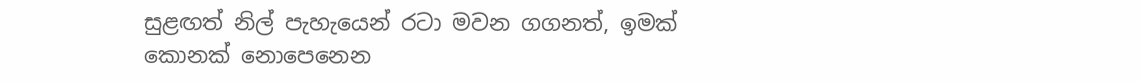සුළඟත් නිල් පැහැයෙන් රටා මවන ගගනත්, ඉමක් කොනක් නොපෙනෙන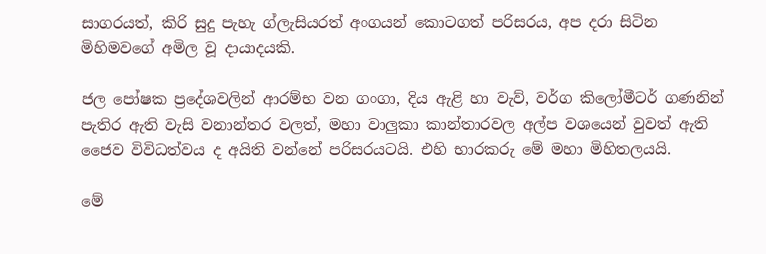සාගරයත්, කිරි සුදු පැහැ ග්ලැසියරත් අංගයන් කොටගත් පරිසරය, අප දරා සිටින මිහිමවගේ අමිල වූ දායාදයකි.

ජල පෝෂක ප්‍රදේශවලින් ආරම්භ වන ගංගා, දිය ඇළි හා වැව්, වර්ග කිලෝමීටර් ගණනින් පැතිර ඇති වැසි වනාන්තර වලත්, මහා වාලුකා කාන්තාරවල අල්ප වශයෙන් වුවත් ඇති ජෛව විවිධත්වය ද අයිති වන්නේ පරිසරයටයි. එහි භාරකරු මේ මහා මිහිතලයයි.

මේ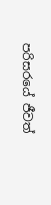පරිසරයේ ජීවත්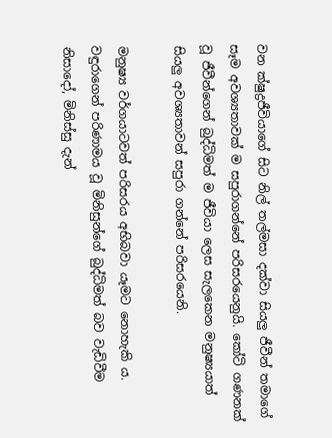වන ක්ෂුද්‍රජීවියාගේ සිට නිල් තල්මසා දක්වා සියලු ජීවීන් තමාගේ සෑම අවශ්‍යතාවක් ම සපුරාගන්නේ පරිසරයෙනුයි. කෝටි ගණනක් වූ ජීවීන්ගෙන් බුද්ධිමත් ම ජීවියා ලෙස සැලකෙන මනුෂ්‍යයාත් සියලු අවශ්‍යතාවන් සපුරා ගන්නේ පරිසරයෙනි.

මනුෂ්‍ය වර්ගයාටවත් පරිසරය අභිබවා යෑමට නොහැකි ය. වඳුරාගෙන් පරිණාමය වූ මිනිසුන්ගේ බුද්ධිමත් බව වැඩිවීම නිසාදෝ, මිනිස්සු දැන්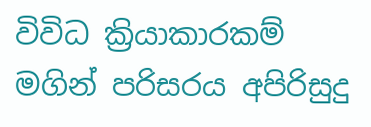විවිධ ක්‍රියාකාරකම් මගින් පරිසරය අපිරිසුදු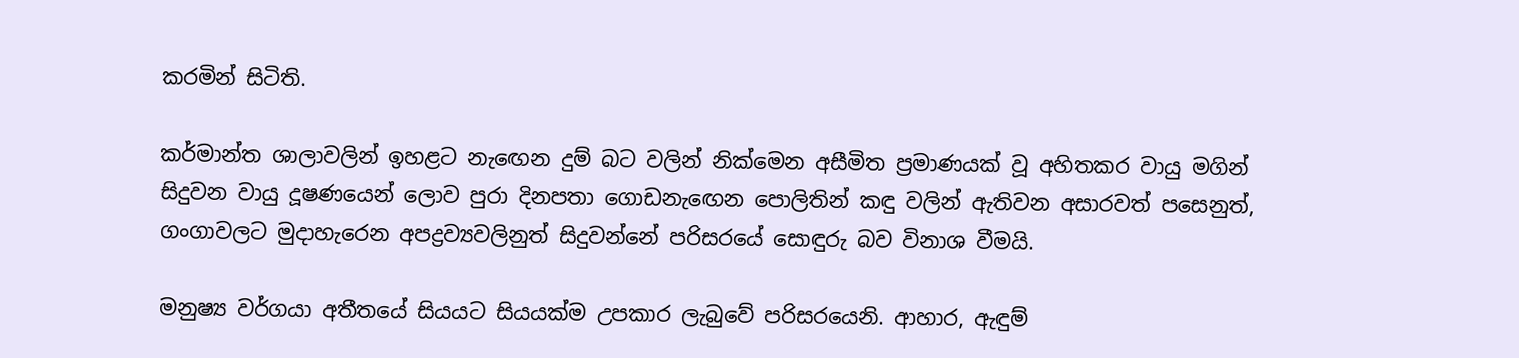කරමින් සිටිති.

කර්මාන්ත ශාලාවලින් ඉහළට නැඟෙන දුම් බට වලින් නික්මෙන අසීමිත ප්‍රමාණයක් වූ අහිතකර වායු මගින් සිදුවන වායු දූෂණයෙන් ලොව පුරා දිනපතා ගොඩනැඟෙන පොලිතින් කඳු වලින් ඇතිවන අසාරවත් පසෙනුත්, ගංගාවලට මුදාහැරෙන අපද්‍රව්‍යවලිනුත් සිදුවන්නේ පරිසරයේ සොඳුරු බව විනාශ වීමයි.

මනුෂ්‍ය වර්ගයා අතීතයේ සියයට සියයක්ම උපකාර ලැබුවේ පරිසරයෙනි. ආහාර, ඇඳුම්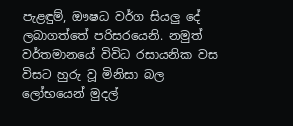පැළඳුම්, ඖෂධ වර්ග සියලු දේ ලබාගත්තේ පරිසරයෙනි. නමුත් වර්තමානයේ විවිධ රසායනික වස විසට හුරු වූ මිනිසා බල ලෝභයෙන් මුදල්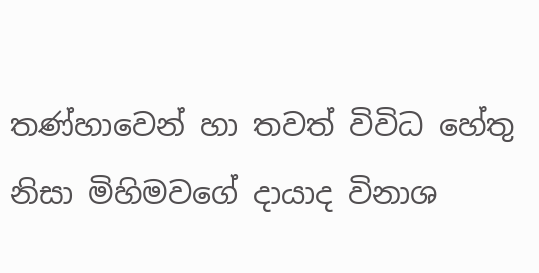තණ්හාවෙන් හා තවත් විවිධ හේතු නිසා මිහිමවගේ දායාද විනාශ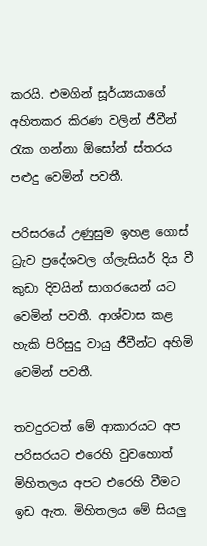කරයි. එමගින් සූර්ය්‍යයාගේ අහිතකර කිරණ වලින් ජීවීන් රැක ගන්නා ඕසෝන් ස්තරය පළුදු වෙමින් පවතී.

පරිසරයේ උණුසුම ඉහළ ගොස් ධ්‍රැව ප්‍රදේශවල ග්ලැසියර් දිය වී කුඩා දිවයින් සාගරයෙන් යට වෙමින් පවතී. ආශ්වාස කළ හැකි පිරිසුදු වායු ජීවීන්ට අහිමි වෙමින් පවතී.

තවදුරටත් මේ ආකාරයට අප පරිසරයට එරෙහි වුවහොත් මිහිතලය අපට එරෙහි වීමට ඉඩ ඇත. මිහිතලය මේ සියලු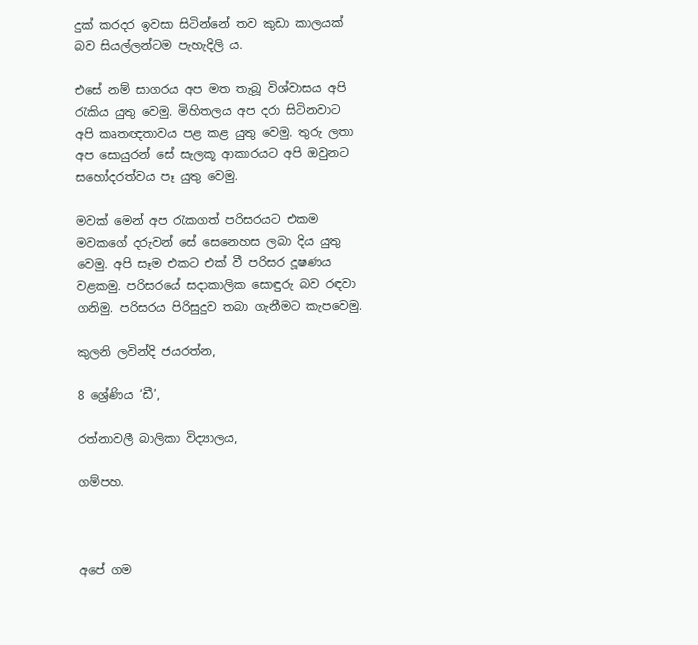දුක් කරදර ඉවසා සිටින්නේ තව කුඩා කාලයක් බව සියල්ලන්ටම පැහැදිලි ය.

එසේ නම් සාගරය අප මත තැබූ විශ්වාසය අපි රැකිය යුතු වෙමු. මිහිතලය අප දරා සිටිනවාට අපි කෘතඥතාවය පළ කළ යුතු වෙමු. තුරු ලතා අප සොයුරන් සේ සැලකූ ආකාරයට අපි ඔවුනට සහෝදරත්වය පෑ යුතු වෙමු.

මවක් මෙන් අප රැකගත් පරිසරයට එකම මවකගේ දරුවන් සේ සෙනෙහස ලබා දිය යුතු වෙමු. අපි සෑම එකට එක් වී පරිසර දූෂණය වළකමු. පරිසරයේ සදාකාලික සොඳුරු බව රඳවා ගනිමු. පරිසරය පිරිසුදුව තබා ගැනීමට කැපවෙමු.

කුලනි ලවින්දි ජයරත්න,

8 ශ්‍රේණිය ‘ඩී’,

රත්නාවලී බාලිකා විද්‍යාලය,

ගම්පහ.



අපේ ගම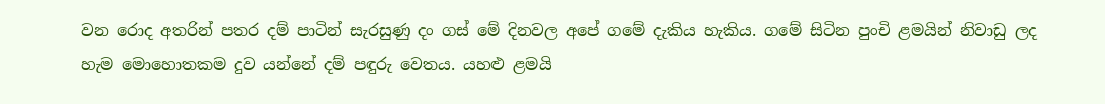වන රොද අතරින් පතර දම් පාටින් සැරසුණු දං ගස් මේ දිනවල අපේ ගමේ දැකිය හැකිය. ගමේ සිටින පුංචි ළමයින් නිවාඩු ලද හැම මොහොතකම දුව යන්නේ දම් පඳුරු වෙතය. යහළු ළමයි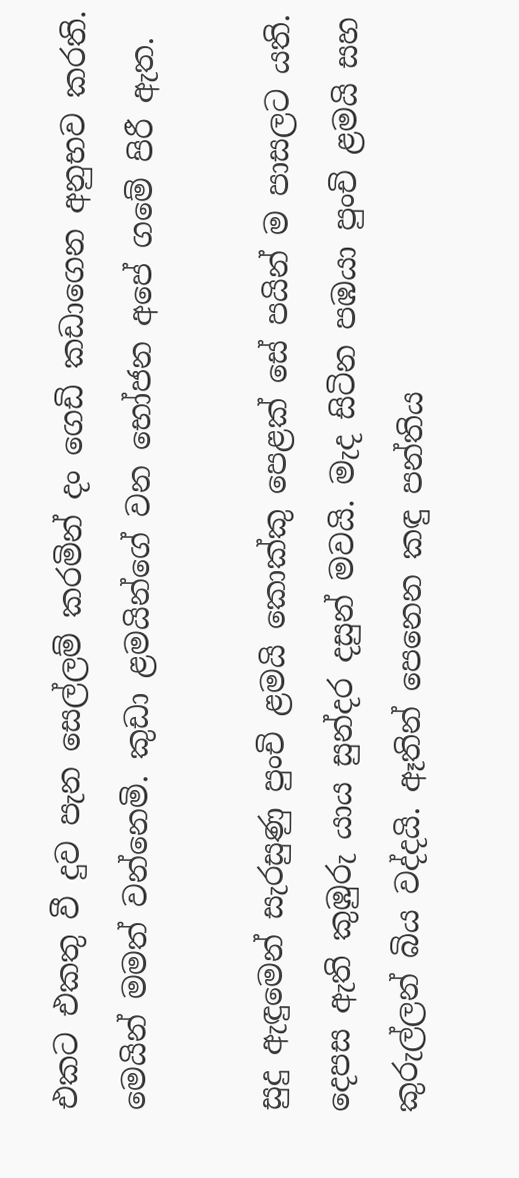එකට එකතු වී දුව පැන සෙල්ලම් කරමින් දං ගෙඩි කඩාගෙන අනුභව කරති. මෙයින් මමත් වන්නෙමි. කුඩා ළමයින්ගේ වන භෝජන අපේ ගමේ පිරී ඇත.

සුදු ඇඳුමෙන් සැරසුණු පුංචි ළමයි කොක්කු පෙළක් සේ පයින් ම පාසලට යති. දෙපස ඇති කුඹුරු යාය සුන්දර දසුන් මවයි. මැද සිටින පඹයා පුංචි ළමයි සහ කුරුල්ලන් බිය වද්දයි. ඈතින් පෙනෙන කඳු පන්තිය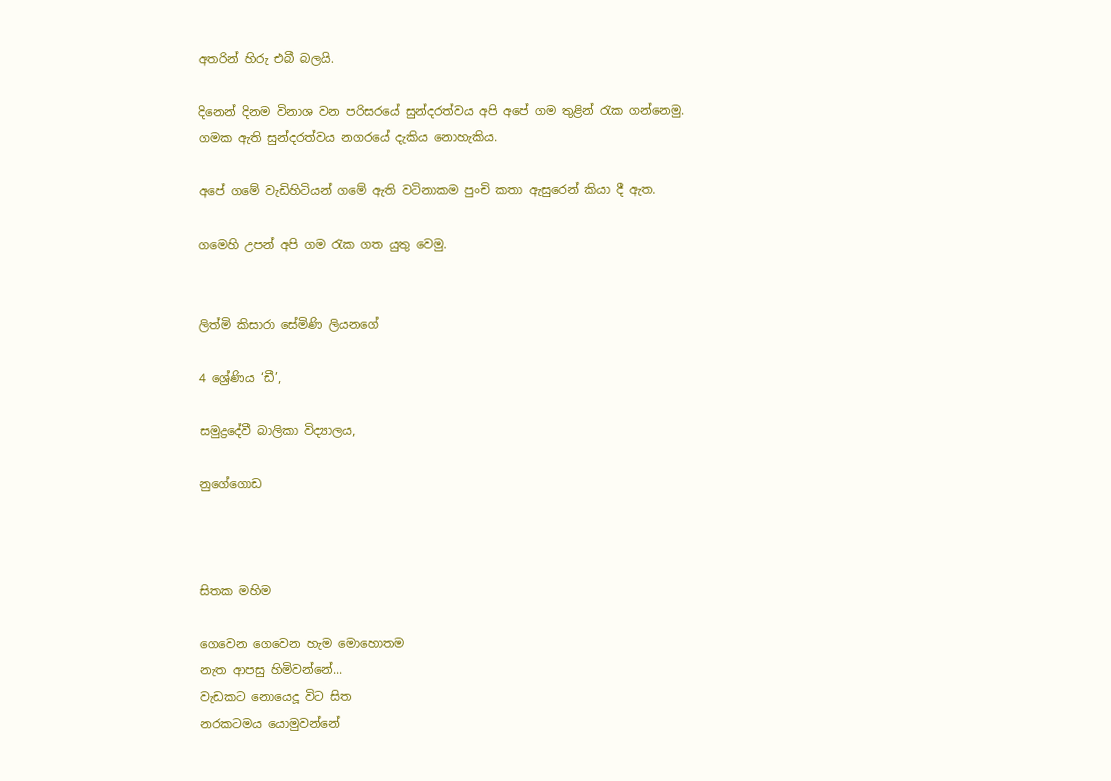අතරින් හිරු එබී බලයි.

දිනෙන් දිනම විනාශ වන පරිසරයේ සුන්දරත්වය අපි අපේ ගම තුළින් රැක ගන්නෙමු. ගමක ඇති සුන්දරත්වය නගරයේ දැකිය නොහැකිය.

අපේ ගමේ වැඩිහිටියන් ගමේ ඇති වටිනාකම පුංචි කතා ඇසුරෙන් කියා දී ඇත.

ගමෙහි උපන් අපි ගම රැක ගත යුතු වෙමු.


ලිත්මි කිසාරා සේමිණි ලියනගේ

4 ශ්‍රේණිය ‘ඩී’,

සමුද්‍රදේවී බාලිකා විද්‍යාලය,

නුගේගොඩ



සිතක මහිම

ගෙවෙන ගෙවෙන හැම මොහොතම
නැත ආපසු හිමිවන්නේ...
වැඩකට නොයෙදූ විට සිත
නරකටමය යොමුවන්නේ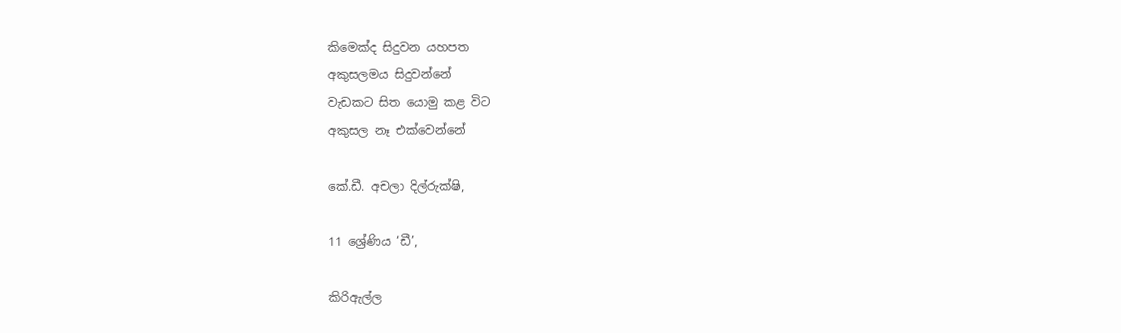කිමෙක්ද සිදුවන යහපත
අකුසලමය සිදුවන්නේ
වැඩකට සිත යොමු කළ විට
අකුසල නෑ එක්වෙන්නේ

කේ.ඩී. අචලා දිල්රුක්ෂි,

11 ශ්‍රේණිය ‘ඩී’,

කිරිඇල්ල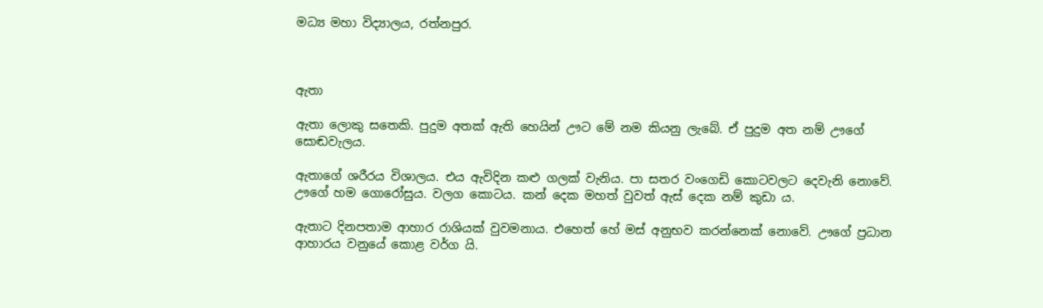මධ්‍ය මහා විද්‍යාලය, රත්නපුර.



ඇතා

ඇතා ලොකු සතෙකි. පුදුම අතක් ඇති හෙයින් ඌට මේ නම කියනු ලැබේ. ඒ පුදුම අත නම් ඌගේ සොඬවැලය.

ඇතාගේ ශරීරය විශාලය. එය ඇවිදින කළු ගලක් වැනිය. පා සතර වංගෙඩි කොටවලට දෙවැනි නොවේ. ඌගේ හම ගොරෝසුය. වලග කොටය. කන් දෙක මහත් වුවත් ඇස් දෙක නම් කුඩා ය.

ඇතාට දිනපතාම ආහාර රාශියක් වුවමනාය. එහෙත් හේ මස් අනුභව කරන්නෙක් නොවේ. ඌගේ ප්‍රධාන ආහාරය වනුයේ කොළ වර්ග යි.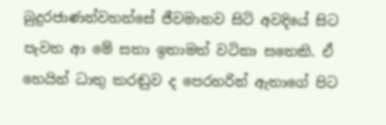බුදුරජාණන්වහන්සේ ජීවමානව සිටි අවදියේ සිට පැවත ආ මේ සතා ඉතාමත් වටිනා සතෙකි. ඒ හෙයින් ධාතු කරඬුව ද පෙරහරින් ඇතාගේ පිට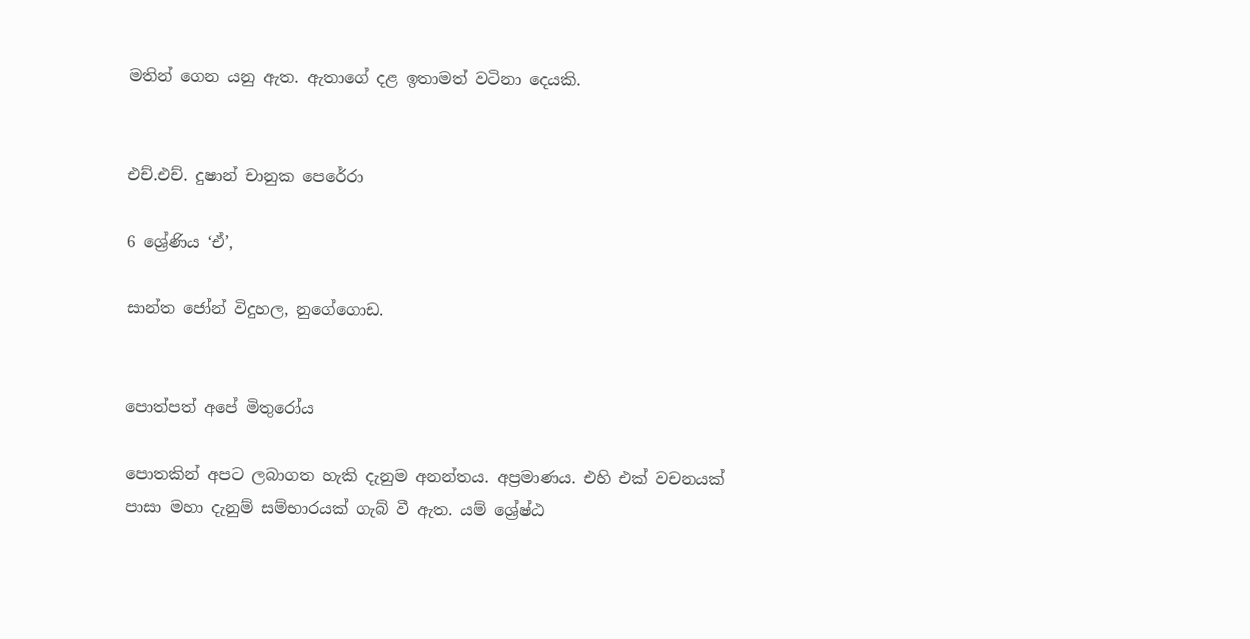මතින් ගෙන යනු ඇත. ඇතාගේ දළ ඉතාමත් වටිනා දෙයකි.


එච්.එච්. දුෂාන් චානුක පෙරේරා

6 ශ්‍රේණිය ‘ඒ’,

සාන්ත ජෝන් විදුහල, නුගේගොඩ.


පොත්පත් අපේ මිතුරෝය

පොතකින් අපට ලබාගත හැකි දැනුම අනන්තය. අප්‍රමාණය. එහි එක් වචනයක් පාසා මහා දැනුම් සම්භාරයක් ගැබ් වී ඇත. යම් ශ්‍රේෂ්ඨ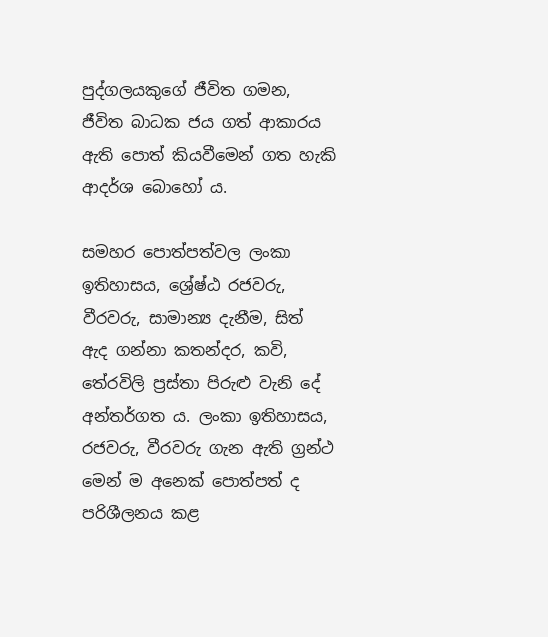පුද්ගලයකුගේ ජීවිත ගමන, ජීවිත බාධක ජය ගත් ආකාරය ඇති පොත් කියවීමෙන් ගත හැකි ආදර්ශ බොහෝ ය.

සමහර පොත්පත්වල ලංකා ඉතිහාසය, ශ්‍රේෂ්ඨ රජවරු, වීරවරු, සාමාන්‍ය දැනීම, සිත් ඇද ගන්නා කතන්දර, කවි, තේරවිලි ප්‍රස්තා පිරුළු වැනි දේ අන්තර්ගත ය. ලංකා ඉතිහාසය, රජවරු, වීරවරු ගැන ඇති ග්‍රන්ථ මෙන් ම අනෙක් පොත්පත් ද පරිශීලනය කළ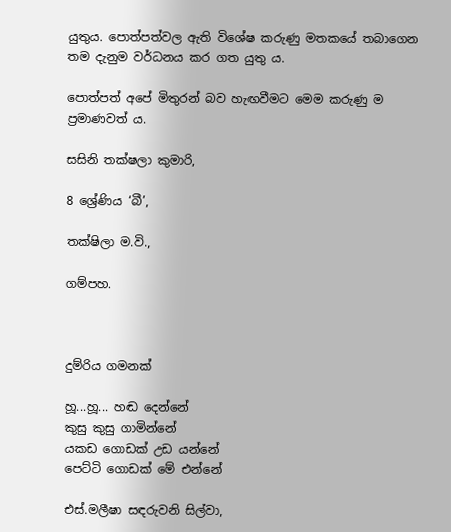යුතුය. පොත්පත්වල ඇති විශේෂ කරුණු මතකයේ තබාගෙන තම දැනුම වර්ධනය කර ගත යුතු ය.

පොත්පත් අපේ මිතුරන් බව හැඟවීමට මෙම කරුණු ම ප්‍රමාණවත් ය.

සසිනි තක්ෂලා කුමාරි,

8 ශ්‍රේණිය ‘බී’,

තක්ෂිලා ම.වි.,

ගම්පහ.



දුම්රිය ගමනක්

හූ...හූ... හඬ දෙන්නේ
කුසු කුසු ගාමින්නේ
යකඩ ගොඩක් උඩ යන්නේ
පෙට්ටි ගොඩක් මේ එන්නේ

එස්.මලීෂා සඳරුවනි සිල්වා,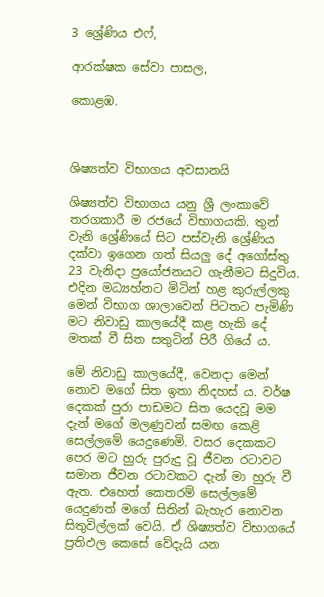3 ශ්‍රේණිය එෆ්,

ආරක්ෂක සේවා පාසල,

කොළඹ.



ශිෂ්‍යත්ව විභාගය අවසානයි

ශිෂ්‍යත්ව විභාගය යනු ශ්‍රී ලංකාවේ තරගකාරී ම රජයේ විභාගයකි. තුන් වැනි ශ්‍රේණියේ සිට පස්වැනි ශ්‍රේණිය දක්වා ඉගෙන ගත් සියලු දේ අගෝස්තු 23 වැනිදා ප්‍රයෝජනයට ගැනීමට සිදුවිය. එදින මධ්‍යහ්නට මිටින් හළ කුරුල්ලකු මෙන් විභාග ශාලාවෙන් පිටතට පැමිණි මට නිවාඩු කාලයේදී කළ හැකි දේ මතක් වී සිත සතුටින් පිරී ගියේ ය.

මේ නිවාඩු කාලයේදී, වෙනදා මෙන් නොව මගේ සිත ඉතා නිදහස් ය. වර්ෂ දෙකක් පුරා පාඩමට සිත යෙදවූ මම දැන් මගේ මලණුවන් සමඟ කෙළි සෙල්ලමේ යෙදුණෙමි. වසර දෙකකට පෙර මට හුරු පුරුදු වූ ජීවන රටාවට සමාන ජීවන රටාවකට දැන් මා හුරු වී ඇත. එහෙත් කෙතරම් සෙල්ලමේ යෙදුණත් මගේ සිතින් බැහැර නොවන සිතුවිල්ලක් වෙයි. ඒ ශිෂ්‍යත්ව විභාගයේ ප්‍රතිඵල කෙසේ වේදැයි යන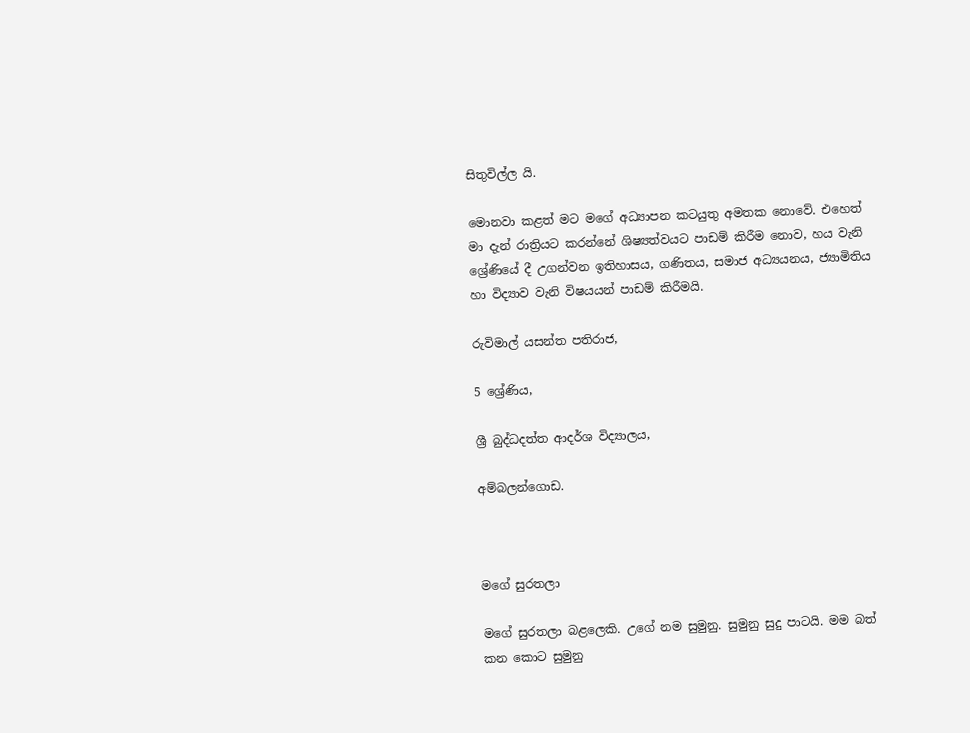සිතුවිල්ල යි.

මොනවා කළත් මට මගේ අධ්‍යාපන කටයුතු අමතක නොවේ. එහෙත් මා දැන් රාත්‍රියට කරන්නේ ශිෂ්‍යත්වයට පාඩම් කිරීම නොව, හය වැනි ශ්‍රේණියේ දී උගන්වන ඉතිහාසය, ගණිතය, සමාජ අධ්‍යයනය, ජ්‍යාමිතිය හා විද්‍යාව වැනි විෂයයන් පාඩම් කිරීමයි.

රුවිමාල් යසන්ත පතිරාජ,

5 ශ්‍රේණිය,

ශ්‍රී බුද්ධදත්ත ආදර්ශ විද්‍යාලය,

අම්බලන්ගොඩ.



මගේ සුරතලා

මගේ සුරතලා බළලෙකි. උගේ නම සුමුනු. සුමුනු සුදු පාටයි. මම බත් කන කොට සුමුනු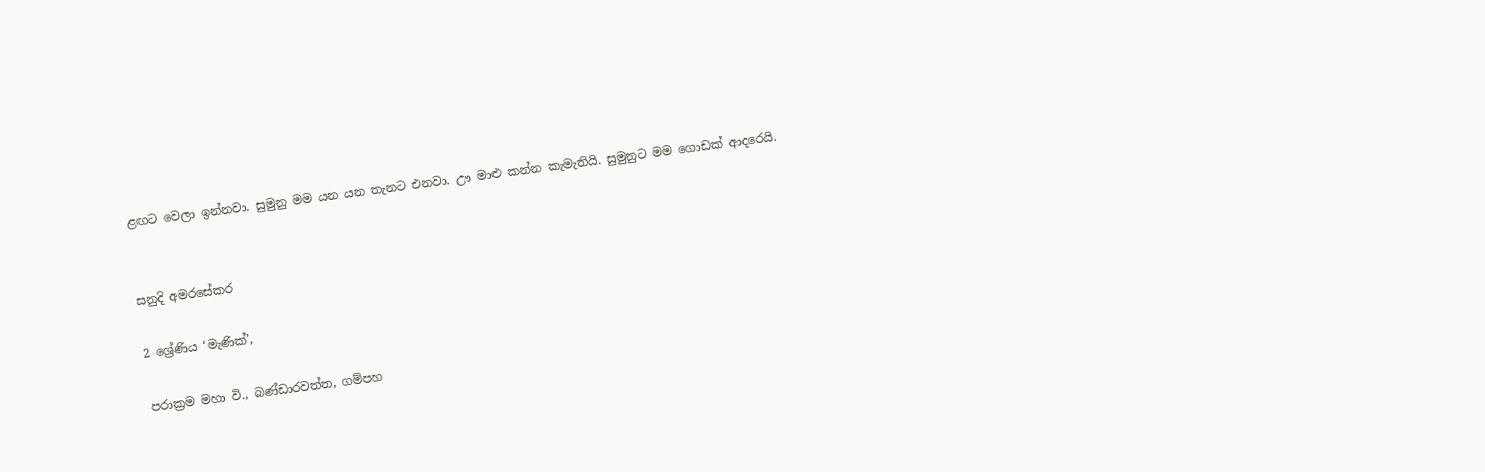ළඟට වෙලා ඉන්නවා. සුමුනු මම යන යන තැනට එනවා. ඌ මාළු කන්න කැමැතියි. සුමුනුට මම ගොඩක් ආදරෙයි.


සනුදි අමරසේකර

2 ශ්‍රේණිය ‘මැණික්’,

පරාක්‍රම මහා වි., බණ්ඩාරවත්ත, ගම්පහ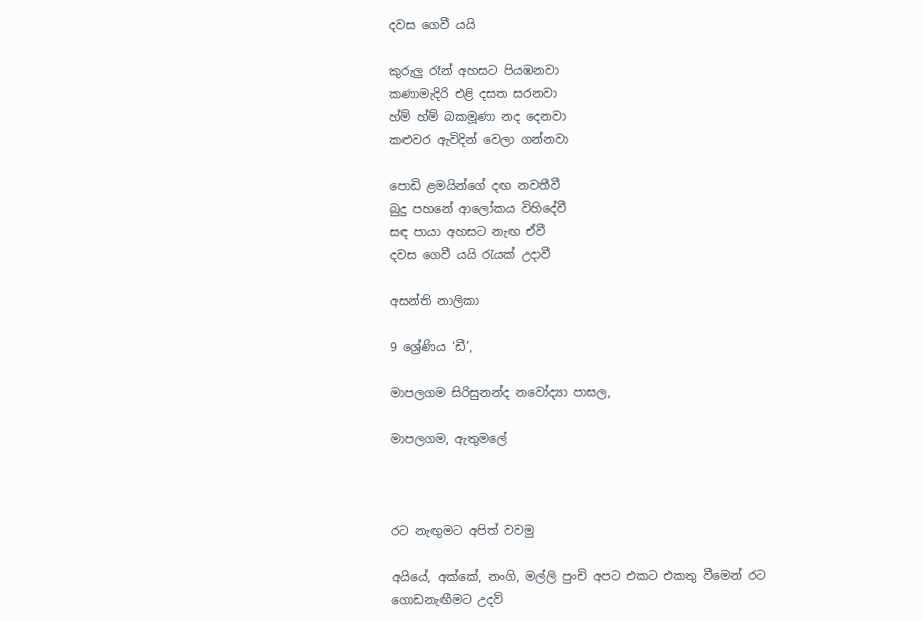දවස ගෙවී යයි

කුරුලු රෑන් අහසට පියඹනවා
කණාමැදිරි එළි දසත සරනවා
හ්ම් හ්ම් බකමූණා නද දෙනවා
කළුවර ඇවිදින් වෙලා ගන්නවා

පොඩි ළමයින්ගේ දඟ නවතීවී
බුදු පහනේ ආලෝකය විහිදේවී
සඳ පායා අහසට නැඟ ඒවී
දවස ගෙවී යයි රැයක් උදාවී

අසන්ති නාලිකා

9 ශ්‍රේණිය ‘ඩී’,

මාපලගම සිරිසුනන්ද නවෝද්‍යා පාසල,

මාපලගම, ඇතුමලේ



රට නැඟුමට අපිත් වවමු

අයියේ, අක්කේ, නංගි, මල්ලි පුංචි අපට එකට එකතු වීමෙන් රට ගොඩනැඟීමට උදව්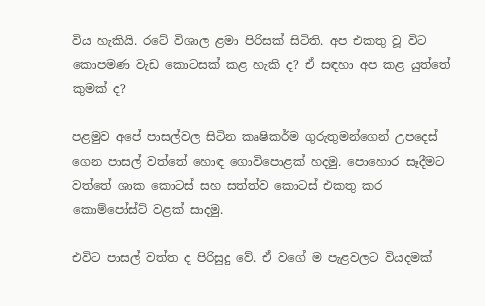විය හැකියි. රටේ විශාල ළමා පිරිසක් සිටිති. අප එකතු වූ විට කොපමණ වැඩ කොටසක් කළ හැකි ද? ඒ සඳහා අප කළ යුත්තේ කුමක් ද?

පළමුව අපේ පාසල්වල සිටින කෘෂිකර්ම ගුරුතුමන්ගෙන් උපදෙස් ගෙන පාසල් වත්තේ හොඳ ගොවිපොළක් හදමු. පොහොර සෑදීමට වත්තේ ශාක කොටස් සහ සත්ත්ව කොටස් එකතු කර කොම්පෝස්ට් වළක් සාදමු.

එවිට පාසල් වත්ත ද පිරිසුදු වේ. ඒ වගේ ම පැළවලට වියදමක්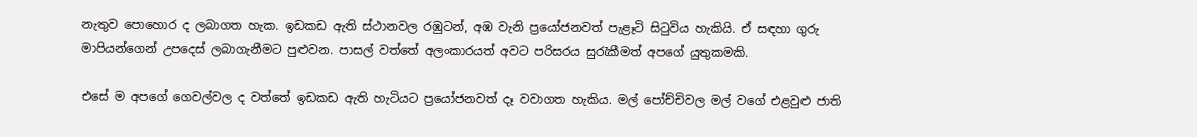නැතුව පොහොර ද ලබාගත හැක. ඉඩකඩ ඇති ස්ථානවල රඹුටන්, අඹ වැනි ප්‍රයෝජනවත් පැළෑටි සිටුවිය හැකියි. ඒ සඳහා ගුරු මාපියන්ගෙන් උපදෙස් ලබාගැනීමට පුළුවන. පාසල් වත්තේ අලංකාරයත් අවට පරිසරය සුරැකීමත් අපගේ යුතුකමකි.

එසේ ම අපගේ ගෙවල්වල ද වත්තේ ඉඩකඩ ඇති හැටියට ප්‍රයෝජනවත් දෑ වවාගත හැකිය. මල් පෝච්චිවල මල් වගේ එළවුළු ජාති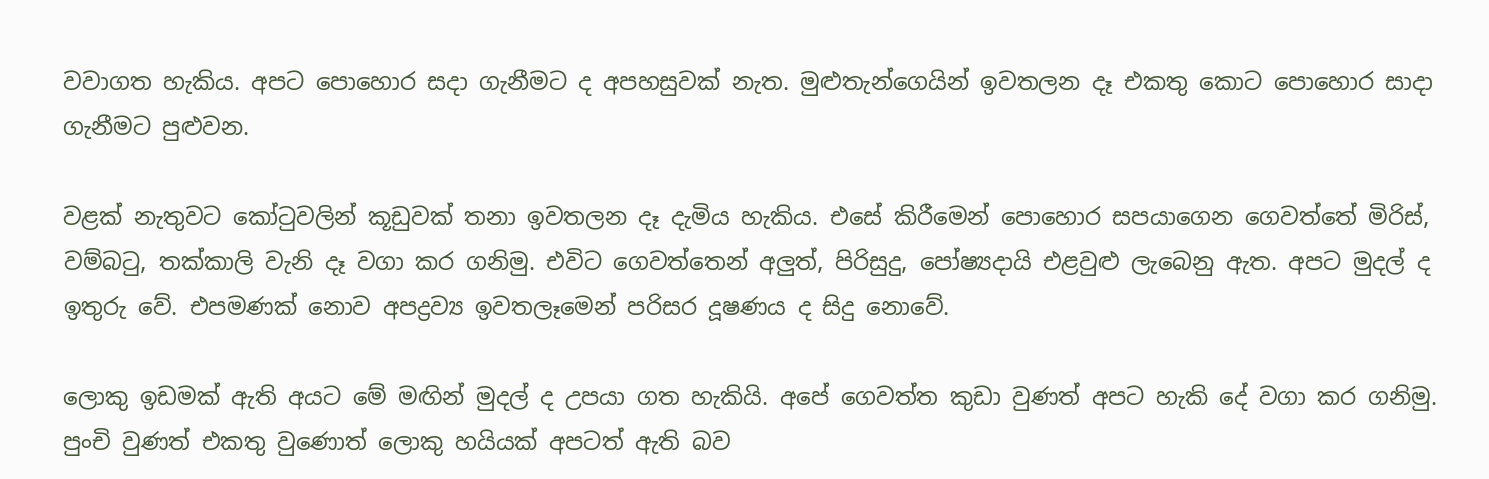වවාගත හැකිය. අපට පොහොර සදා ගැනීමට ද අපහසුවක් නැත. මුළුතැන්ගෙයින් ඉවතලන දෑ එකතු කොට පොහොර සාදා ගැනීමට පුළුවන.

වළක් නැතුවට කෝටුවලින් කූඩුවක් තනා ඉවතලන දෑ දැමිය හැකිය. එසේ කිරීමෙන් පොහොර සපයාගෙන ගෙවත්තේ මිරිස්, වම්බටු, තක්කාලි වැනි දෑ වගා කර ගනිමු. එවිට ගෙවත්තෙන් අලුත්, පිරිසුදු, පෝෂ්‍යදායි එළවුළු ලැබෙනු ඇත. අපට මුදල් ද ඉතුරු වේ. එපමණක් නොව අපද්‍රව්‍ය ඉවතලෑමෙන් පරිසර දූෂණය ද සිදු නොවේ.

ලොකු ඉඩමක් ඇති අයට මේ මඟින් මුදල් ද උපයා ගත හැකියි. අපේ ගෙවත්ත කුඩා වුණත් අපට හැකි දේ වගා කර ගනිමු. පුංචි වුණත් එකතු වුණොත් ලොකු හයියක් අපටත් ඇති බව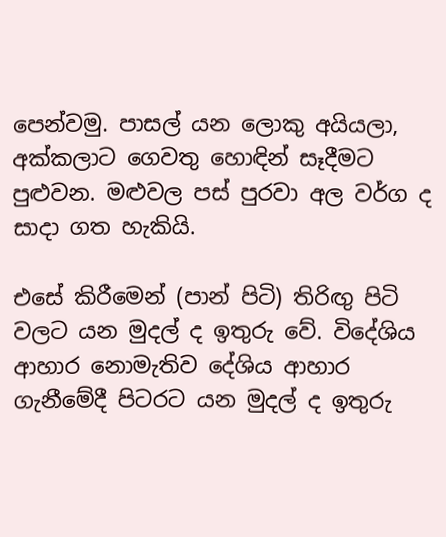පෙන්වමු. පාසල් යන ලොකු අයියලා, අක්කලාට ගෙවතු හොඳින් සෑදීමට පුළුවන. මළුවල පස් පුරවා අල වර්ග ද සාදා ගත හැකියි.

එසේ කිරීමෙන් (පාන් පිටි) තිරිඟු පිටි වලට යන මුදල් ද ඉතුරු වේ. විදේශිය ආහාර නොමැතිව දේශිය ආහාර ගැනීමේදී පිටරට යන මුදල් ද ඉතුරු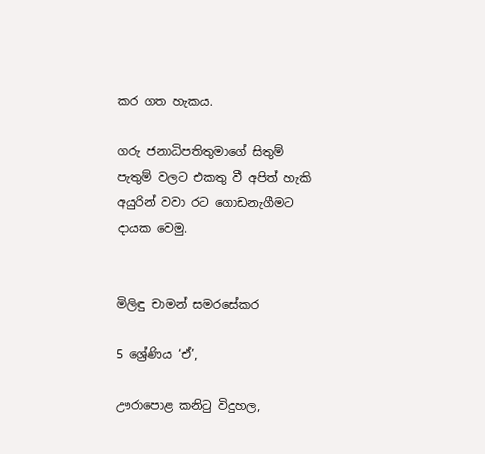කර ගත හැකය.

ගරු ජනාධිපතිතුමාගේ සිතුම් පැතුම් වලට එකතු වී අපිත් හැකි අයුරින් වවා රට ගොඩනැගීමට දායක වෙමු.


මිලිඳු චාමන් සමරසේකර

5 ශ්‍රේණිය ‘ඒ’,

ඌරාපොළ කනිටු විදුහල,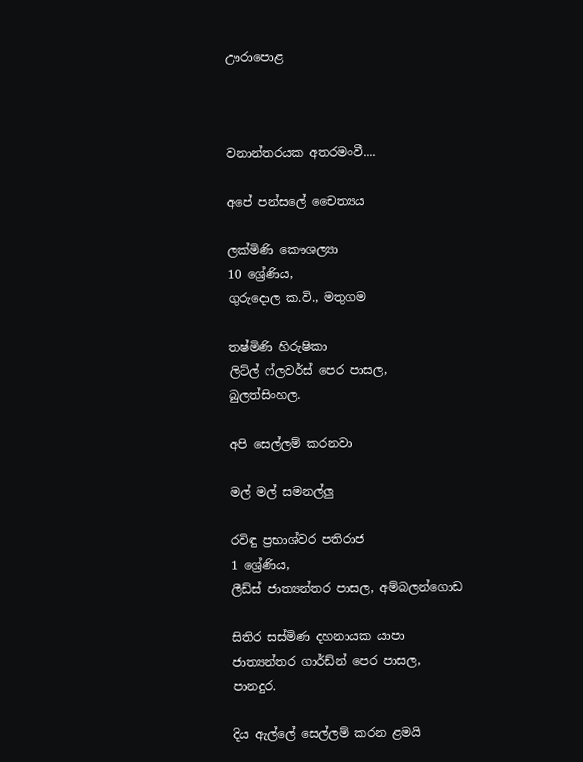ඌරාපොළ



වනාන්තරයක අතරමංවී....

අපේ පන්සලේ චෛත්‍යය

ලක්මිණි කෞශල්‍යා
10 ශ්‍රේණිය,
ගුරුදොල ක.වි., මතුගම

තෂ්මිණි හිරුෂිකා
ලිට්ල් ෆ්ලවර්ස් පෙර පාසල,
බුලත්සිංහල.

අපි සෙල්ලම් කරනවා

මල් මල් සමනල්ලු

රවිඳු ප්‍රභාශ්වර පතිරාජ
1 ශ්‍රේණිය,
ලීඩ්ස් ජාත්‍යන්තර පාසල, අම්බලන්ගොඩ

සිතිර සස්මිණ දහනායක යාපා
ජාත්‍යන්තර ගාර්ඩ්න් පෙර පාසල,
පානදුර.

දිය ඇල්ලේ සෙල්ලම් කරන ළමයි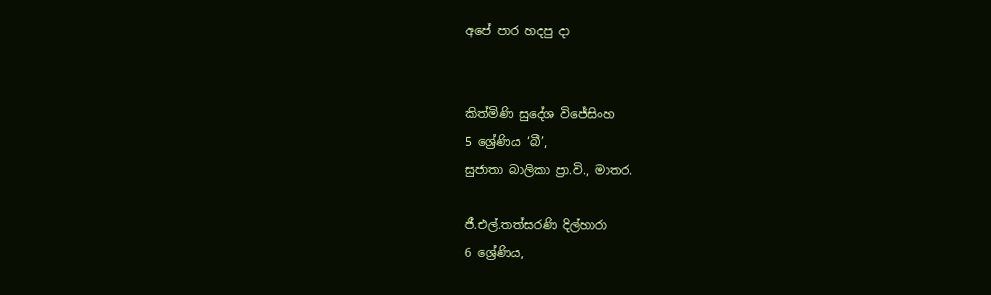අපේ පාර හදපු දා


කිත්මිණි සුදේශ විජේසිංහ
5 ශ්‍රේණිය ‘බී’,
සුජාතා බාලිකා ප්‍රා.වි., මාතර.

ජී.එල්.තත්සරණි දිල්හාරා
6 ශ්‍රේණිය,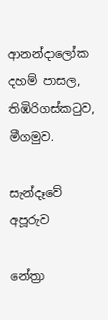ආනන්දාලෝක දහම් පාසල, තිඹිරිගස්කටුව, මීගමුව.

සැන්දෑවේ අපූරුව

නේත්‍රා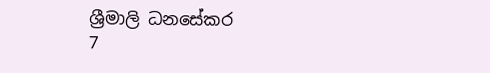ශ්‍රීමාලි ධනසේකර
7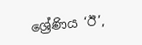ශ්‍රේණිය ‘ඊ’,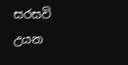සරසවි උයන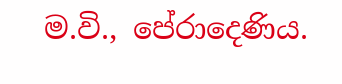ම.වි., පේරාදෙණිය.